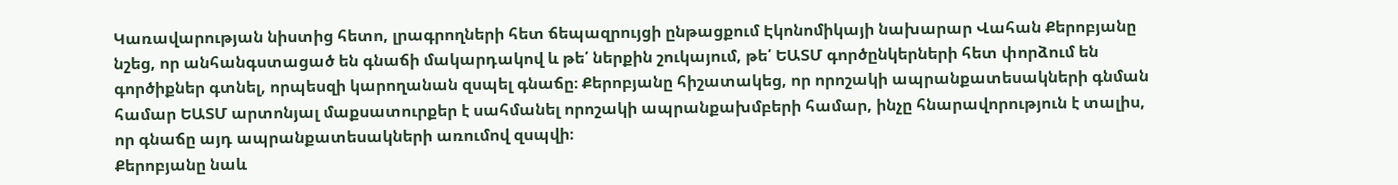Կառավարության նիստից հետո, լրագրողների հետ ճեպազրույցի ընթացքում Էկոնոմիկայի նախարար Վահան Քերոբյանը նշեց, որ անհանգստացած են գնաճի մակարդակով և թե՛ ներքին շուկայում, թե՛ ԵԱՏՄ գործընկերների հետ փորձում են գործիքներ գտնել, որպեսզի կարողանան զսպել գնաճը։ Քերոբյանը հիշատակեց, որ որոշակի ապրանքատեսակների գնման համար ԵԱՏՄ արտոնյալ մաքսատուրքեր է սահմանել որոշակի ապրանքախմբերի համար, ինչը հնարավորություն է տալիս, որ գնաճը այդ ապրանքատեսակների առումով զսպվի։
Քերոբյանը նաև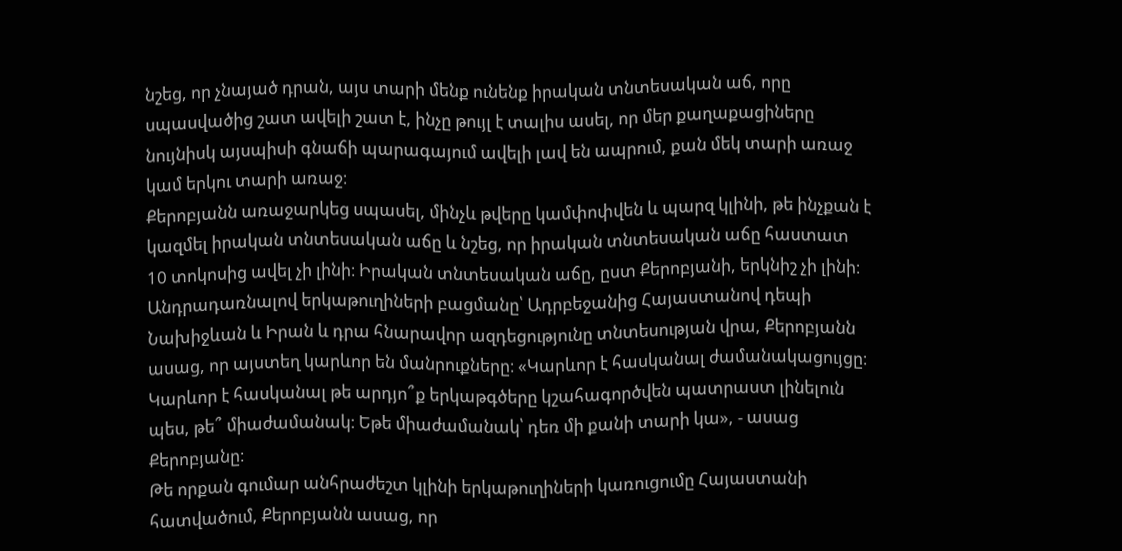նշեց, որ չնայած դրան, այս տարի մենք ունենք իրական տնտեսական աճ, որը սպասվածից շատ ավելի շատ է, ինչը թույլ է տալիս ասել, որ մեր քաղաքացիները նույնիսկ այսպիսի գնաճի պարագայում ավելի լավ են ապրում, քան մեկ տարի առաջ կամ երկու տարի առաջ։
Քերոբյանն առաջարկեց սպասել, մինչև թվերը կամփոփվեն և պարզ կլինի, թե ինչքան է կազմել իրական տնտեսական աճը և նշեց, որ իրական տնտեսական աճը հաստատ 10 տոկոսից ավել չի լինի։ Իրական տնտեսական աճը, ըստ Քերոբյանի, երկնիշ չի լինի։
Անդրադառնալով երկաթուղիների բացմանը՝ Ադրբեջանից Հայաստանով դեպի Նախիջևան և Իրան և դրա հնարավոր ազդեցությունը տնտեսության վրա, Քերոբյանն ասաց, որ այստեղ կարևոր են մանրուքները։ «Կարևոր է հասկանալ ժամանակացույցը։ Կարևոր է հասկանալ թե արդյո՞ք երկաթգծերը կշահագործվեն պատրաստ լինելուն պես, թե՞ միաժամանակ։ Եթե միաժամանակ՝ դեռ մի քանի տարի կա», - ասաց Քերոբյանը։
Թե որքան գումար անհրաժեշտ կլինի երկաթուղիների կառուցումը Հայաստանի հատվածում, Քերոբյանն ասաց, որ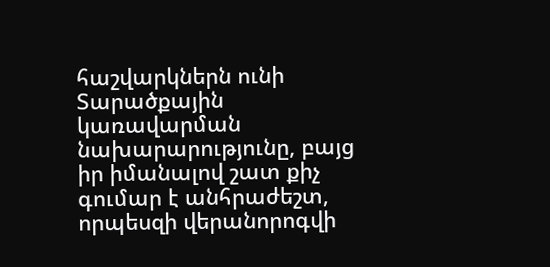հաշվարկներն ունի Տարածքային կառավարման նախարարությունը, բայց իր իմանալով շատ քիչ գումար է անհրաժեշտ, որպեսզի վերանորոգվի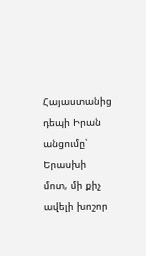Հայաստանից դեպի Իրան անցումը՝ Երասխի մոտ, մի քիչ ավելի խոշոր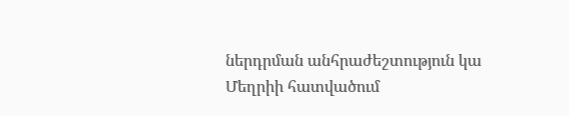ներդրման անհրաժեշտություն կա Մեղրիի հատվածում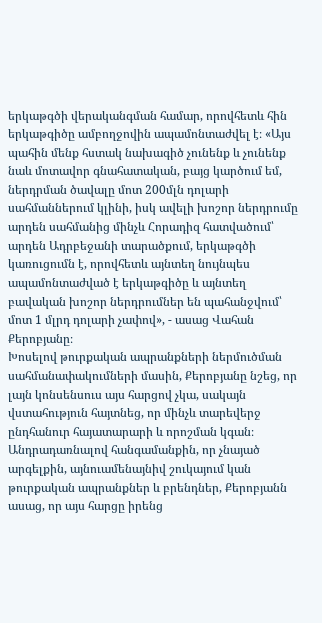երկաթգծի վերականգման համար, որովհետև հին երկաթգիծը ամբողջովին ապամոնտաժվել է։ «Այս պահին մենք հստակ նախագիծ չունենք և չունենք նաև մոտավոր գնահատական, բայց կարծում եմ, ներդրման ծավալը մոտ 200մլն դոլարի սահմաններում կլինի, իսկ ավելի խոշոր ներդրումը արդեն սահմանից մինչև Հորադիզ հատվածում՝ արդեն Ադրբեջանի տարածքում, երկաթգծի կառուցումն է, որովհետև այնտեղ նույնպես ապամոնտաժված է երկաթգիծը և այնտեղ բավական խոշոր ներդրումներ են պահանջվում՝ մոտ 1 մլրդ դոլարի չափով», - ասաց Վահան Քերոբյանը։
Խոսելով թուրքական ապրանքների ներմուծման սահմանափակումների մասին, Քերոբյանը նշեց, որ լայն կոնսենսուս այս հարցով չկա, սակայն վստահություն հայտնեց, որ մինչև տարեվերջ ընդհանուր հայատարարի և որոշման կգան։ Անդրադառնալով հանգամանքին, որ չնայած արգելքին, այնուամենայնիվ շուկայում կան թուրքական ապրանքներ և բրենդներ, Քերոբյանն ասաց, որ այս հարցը իրենց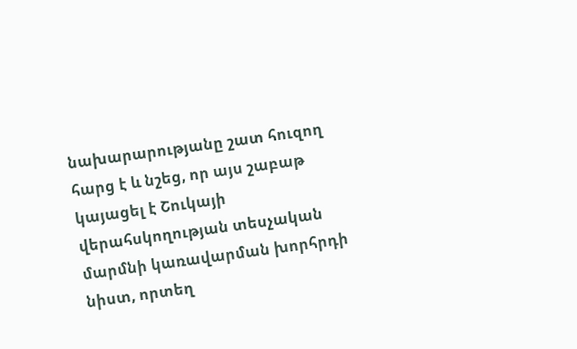նախարարությանը շատ հուզող հարց է և նշեց, որ այս շաբաթ կայացել է Շուկայի վերահսկողության տեսչական մարմնի կառավարման խորհրդի նիստ, որտեղ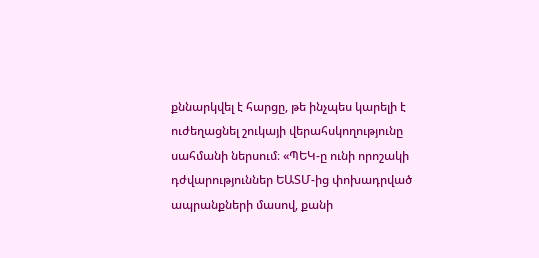քննարկվել է հարցը, թե ինչպես կարելի է ուժեղացնել շուկայի վերահսկողությունը սահմանի ներսում։ «ՊԵԿ-ը ունի որոշակի դժվարություններ ԵԱՏՄ-ից փոխադրված ապրանքների մասով, քանի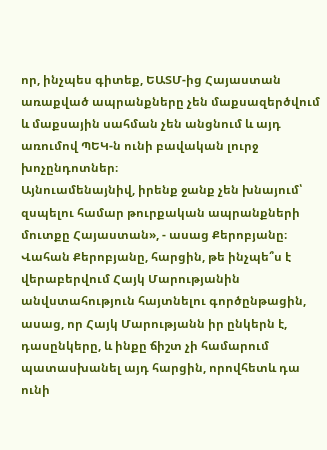որ, ինչպես գիտեք, ԵԱՏՄ-ից Հայաստան առաքված ապրանքները չեն մաքսազերծվում և մաքսային սահման չեն անցնում և այդ առումով ՊԵԿ-ն ունի բավական լուրջ խոչընդոտներ։
Այնուամենայնիվ, իրենք ջանք չեն խնայում՝ զսպելու համար թուրքական ապրանքների մուտքը Հայաստան», - ասաց Քերոբյանը։
Վահան Քերոբյանը, հարցին, թե ինչպե՞ս է վերաբերվում Հայկ Մարությանին անվստահություն հայտնելու գործընթացին, ասաց, որ Հայկ Մարությանն իր ընկերն է, դասընկերը, և ինքը ճիշտ չի համարում պատասխանել այդ հարցին, որովհետև դա ունի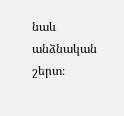նաև անձնական շերտ։